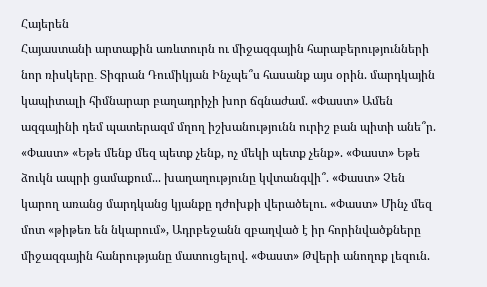Հայերեն
Հայաստանի արտաքին առևտուրն ու միջազգային հարաբերությունների նոր ռիսկերը․ Տիգրան Դումիկյան Ինչպե՞ս հասանք այս օրին. մարդկային կապիտալի հիմնարար բաղադրիչի խոր ճգնաժամ. «Փաստ» Ամեն ազգայինի դեմ պատերազմ մղող իշխանությունն ուրիշ բան պիտի անե՞ր. «Փաստ» «Եթե մենք մեզ պետք չենք, ոչ մեկի պետք չենք». «Փաստ» Եթե ձուկն ապրի ցամաքում... խաղաղությունը կվտանգվի՞. «Փաստ» Չեն կարող առանց մարդկանց կյանքը դժոխքի վերածելու. «Փաստ» Մինչ մեզ մոտ «թիթեռ են նկարում», Ադրբեջանն զբաղված է իր հորինվածքները միջազգային հանրությանը մատուցելով. «Փաստ» Թվերի անողոք լեզուն.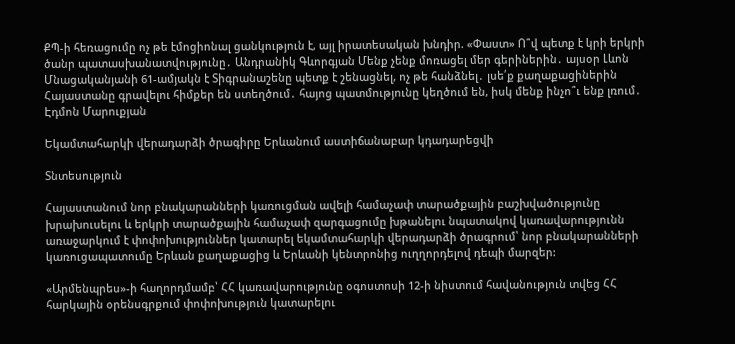ՔՊ-ի հեռացումը ոչ թե էմոցիոնալ ցանկություն է, այլ իրատեսական խնդիր. «Փաստ» Ո՞վ պետք է կրի երկրի ծանր պատասխանատվությունը․ Անդրանիկ Գևորգյան Մենք չենք մոռացել մեր գերիներին․ այսօր Լևոն Մնացականյանի 61-ամյակն է Տիգրանաշենը պետք է շենացնել, ոչ թե հանձնել․ լսե՛ք քաղաքացիներին Հայաստանը գրավելու հիմքեր են ստեղծում․ հայոց պատմությունը կեղծում են, իսկ մենք ինչո՞ւ ենք լռում․ Էդմոն Մարուքյան

Եկամտահարկի վերադարձի ծրագիրը Երևանում աստիճանաբար կդադարեցվի

Տնտեսություն

Հայաստանում նոր բնակարանների կառուցման ավելի համաչափ տարածքային բաշխվածությունը խրախուսելու և երկրի տարածքային համաչափ զարգացումը խթանելու նպատակով կառավարությունն առաջարկում է փոփոխություններ կատարել եկամտահարկի վերադարձի ծրագրում՝ նոր բնակարանների կառուցապատումը Երևան քաղաքացից և Երևանի կենտրոնից ուղղորդելով դեպի մարզեր:

«Արմենպրես»-ի հաղորդմամբ՝ ՀՀ կառավարությունը օգոստոսի 12-ի նիստում հավանություն տվեց ՀՀ հարկային օրենսգրքում փոփոխություն կատարելու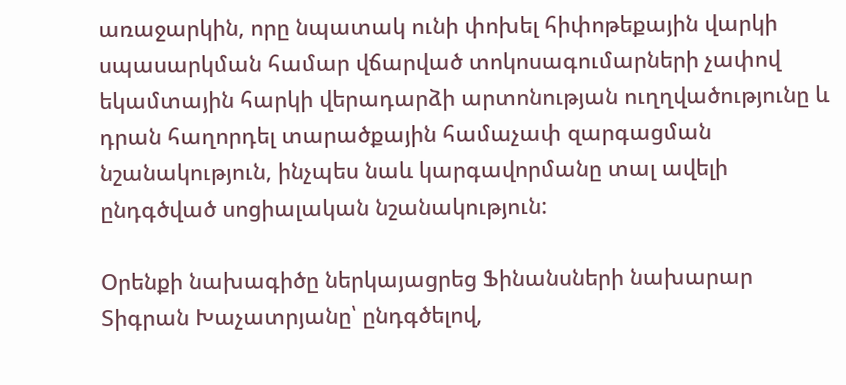առաջարկին, որը նպատակ ունի փոխել հիփոթեքային վարկի սպասարկման համար վճարված տոկոսագումարների չափով եկամտային հարկի վերադարձի արտոնության ուղղվածությունը և դրան հաղորդել տարածքային համաչափ զարգացման նշանակություն, ինչպես նաև կարգավորմանը տալ ավելի ընդգծված սոցիալական նշանակություն:

Օրենքի նախագիծը ներկայացրեց Ֆինանսների նախարար Տիգրան Խաչատրյանը՝ ընդգծելով,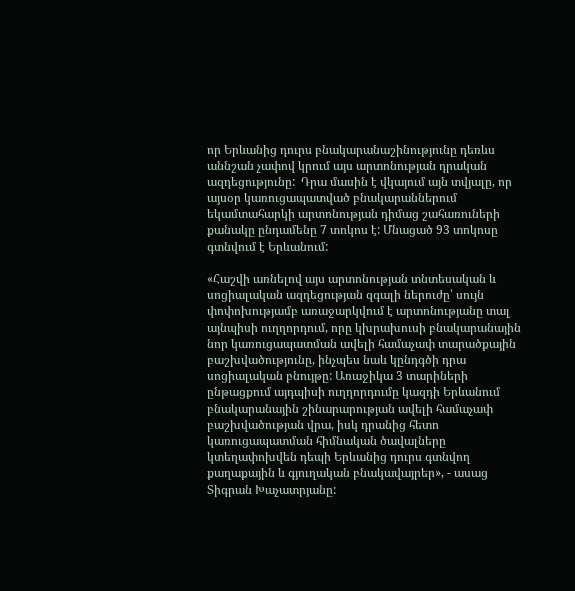որ Երևանից դուրս բնակարանաշինությունը դեռևս աննշան չափով կրում այս արտոնության դրական ազդեցությունը:  Դրա մասին է վկայում այն տվյալը, որ այսօր կառուցապատված բնակարաններում եկամտահարկի արտոնության դիմաց շահառուների քանակը ընդամենը 7 տոկոս է: Մնացած 93 տոկոսը գտնվում է Երևանում:

«Հաշվի առնելով այս արտոնության տնտեսական և սոցիալական ազդեցության զգալի ներուժը՝ սույն փոփոխությամբ առաջարկվում է արտոնությանը տալ այնպիսի ուղղորդում, որը կխրախուսի բնակարանային նոր կառուցապատման ավելի համաչափ տարածքային բաշխվածությունը, ինչպես նաև կընդգծի դրա սոցիալական բնույթը: Առաջիկա 3 տարիների ընթացքում այդպիսի ուղղորդումը կազդի Երևանում բնակարանային շինարարության ավելի համաչափ բաշխվածության վրա, իսկ դրանից հետո կառուցապատման հիմնական ծավալները կտեղափոխվեն դեպի Երևանից դուրս գտնվող քաղաքային և գյուղական բնակավայրեր», - ասաց Տիգրան Խաչատրյանը: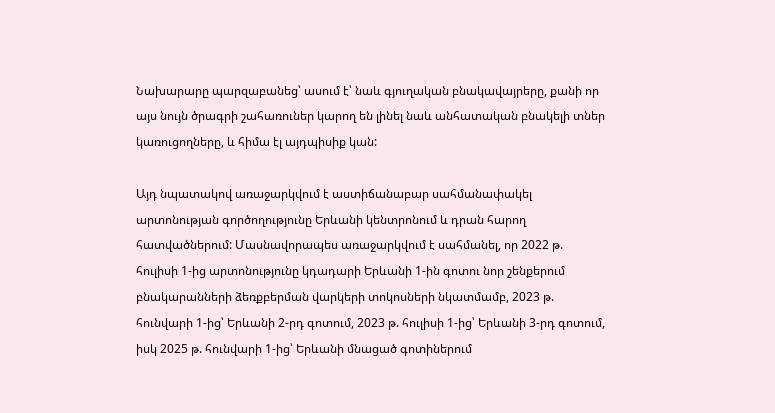Նախարարը պարզաբանեց՝ ասում է՝ նաև գյուղական բնակավայրերը, քանի որ այս նույն ծրագրի շահառուներ կարող են լինել նաև անհատական բնակելի տներ կառուցողները, և հիմա էլ այդպիսիք կան:

Այդ նպատակով առաջարկվում է աստիճանաբար սահմանափակել արտոնության գործողությունը Երևանի կենտրոնում և դրան հարող հատվածներում: Մասնավորապես առաջարկվում է սահմանել, որ 2022 թ.  հուլիսի 1-ից արտոնությունը կդադարի Երևանի 1-ին գոտու նոր շենքերում բնակարանների ձեռքբերման վարկերի տոկոսների նկատմամբ, 2023 թ. հունվարի 1-ից՝ Երևանի 2-րդ գոտում, 2023 թ. հուլիսի 1-ից՝ Երևանի 3-րդ գոտում, իսկ 2025 թ. հունվարի 1-ից՝ Երևանի մնացած գոտիներում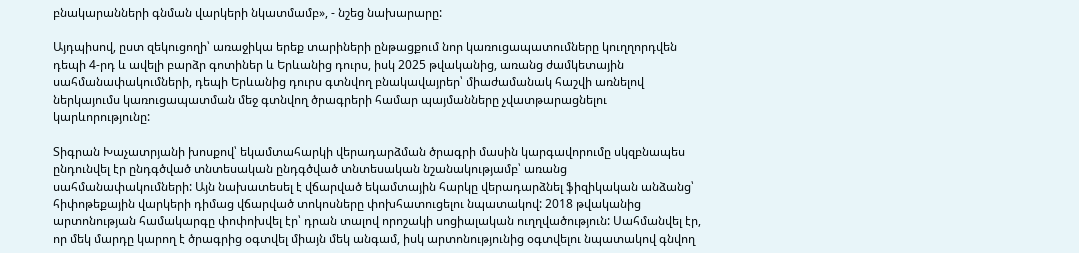բնակարանների գնման վարկերի նկատմամբ», - նշեց նախարարը:

Այդպիսով, ըստ զեկուցողի՝ առաջիկա երեք տարիների ընթացքում նոր կառուցապատումները կուղղորդվեն դեպի 4-րդ և ավելի բարձր գոտիներ և Երևանից դուրս, իսկ 2025 թվականից, առանց ժամկետային սահմանափակումների, դեպի Երևանից դուրս գտնվող բնակավայրեր՝ միաժամանակ հաշվի առնելով ներկայումս կառուցապատման մեջ գտնվող ծրագրերի համար պայմանները չվատթարացնելու կարևորությունը:

Տիգրան Խաչատրյանի խոսքով՝ եկամտահարկի վերադարձման ծրագրի մասին կարգավորումը սկզբնապես ընդունվել էր ընդգծված տնտեսական ընդգծված տնտեսական նշանակությամբ՝ առանց սահմանափակումների: Այն նախատեսել է վճարված եկամտային հարկը վերադարձնել ֆիզիկական անձանց՝ հիփոթեքային վարկերի դիմաց վճարված տոկոսները փոխհատուցելու նպատակով: 2018 թվականից արտոնության համակարգը փոփոխվել էր՝ դրան տալով որոշակի սոցիալական ուղղվածություն: Սահմանվել էր, որ մեկ մարդը կարող է ծրագրից օգտվել միայն մեկ անգամ, իսկ արտոնությունից օգտվելու նպատակով գնվող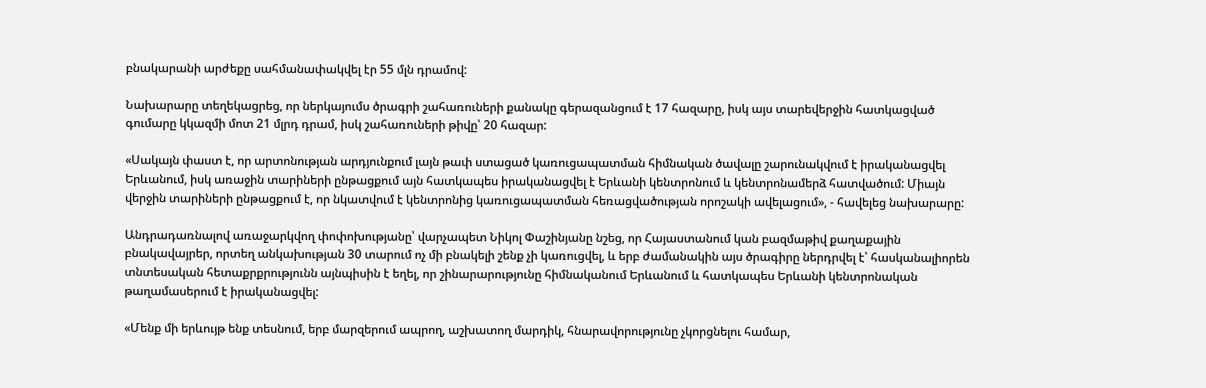բնակարանի արժեքը սահմանափակվել էր 55 մլն դրամով:

Նախարարը տեղեկացրեց, որ ներկայումս ծրագրի շահառուների քանակը գերազանցում է 17 հազարը, իսկ այս տարեվերջին հատկացված գումարը կկազմի մոտ 21 մլրդ դրամ, իսկ շահառուների թիվը՝ 20 հազար:

«Սակայն փաստ է, որ արտոնության արդյունքում լայն թափ ստացած կառուցապատման հիմնական ծավալը շարունակվում է իրականացվել Երևանում, իսկ առաջին տարիների ընթացքում այն հատկապես իրականացվել է Երևանի կենտրոնում և կենտրոնամերձ հատվածում: Միայն վերջին տարիների ընթացքում է, որ նկատվում է կենտրոնից կառուցապատման հեռացվածության որոշակի ավելացում», - հավելեց նախարարը:

Անդրադառնալով առաջարկվող փոփոխությանը՝ վարչապետ Նիկոլ Փաշինյանը նշեց, որ Հայաստանում կան բազմաթիվ քաղաքային բնակավայրեր, որտեղ անկախության 30 տարում ոչ մի բնակելի շենք չի կառուցվել, և երբ ժամանակին այս ծրագիրը ներդրվել է՝ հասկանալիորեն տնտեսական հետաքրքրությունն այնպիսին է եղել, որ շինարարությունը հիմնականում Երևանում և հատկապես Երևանի կենտրոնական թաղամասերում է իրականացվել:

«Մենք մի երևույթ ենք տեսնում, երբ մարզերում ապրող, աշխատող մարդիկ, հնարավորությունը չկորցնելու համար,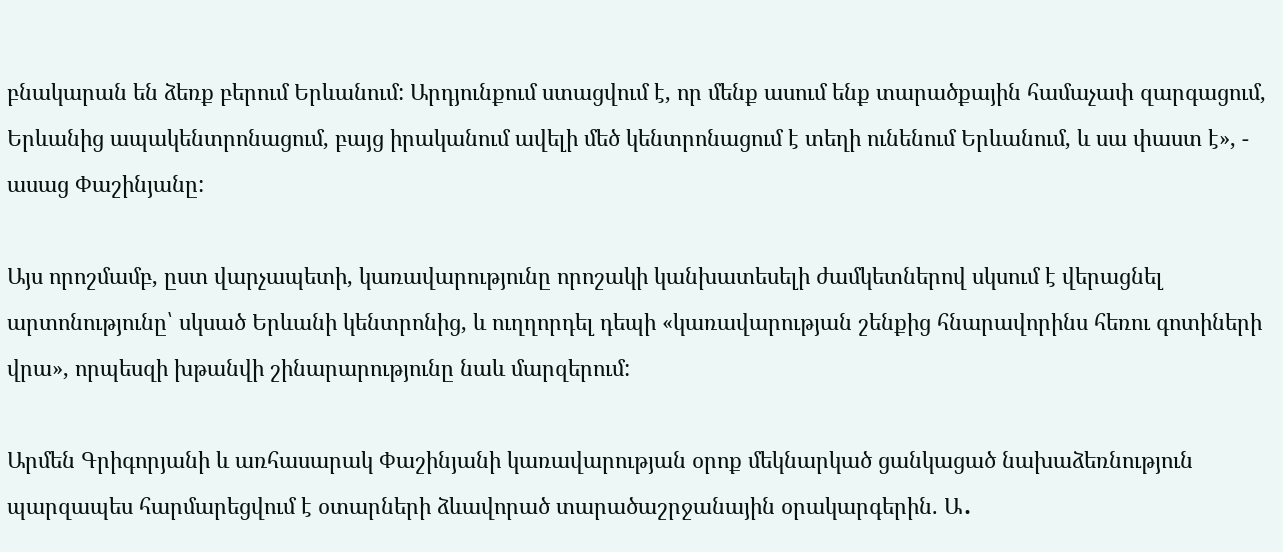բնակարան են ձեռք բերում Երևանում: Արդյունքում ստացվում է, որ մենք ասում ենք տարածքային համաչափ զարգացում, Երևանից ապակենտրոնացում, բայց իրականում ավելի մեծ կենտրոնացում է տեղի ունենում Երևանում, և սա փաստ է», - ասաց Փաշինյանը:

Այս որոշմամբ, ըստ վարչապետի, կառավարությունը որոշակի կանխատեսելի ժամկետներով սկսում է վերացնել արտոնությունը՝ սկսած Երևանի կենտրոնից, և ուղղորդել դեպի «կառավարության շենքից հնարավորինս հեռու գոտիների վրա», որպեսզի խթանվի շինարարությունը նաև մարզերում:

Արմեն Գրիգորյանի և առհասարակ Փաշինյանի կառավարության օրոք մեկնարկած ցանկացած նախաձեռնություն պարզապես հարմարեցվում է օտարների ձևավորած տարածաշրջանային օրակարգերին. Ա․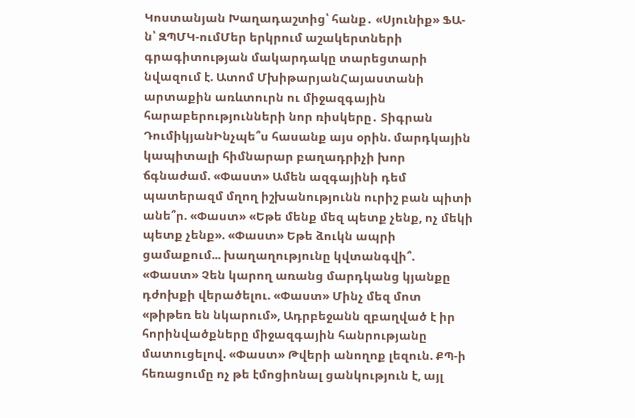Կոստանյան Խաղադաշտից՝ հանք․ «Սյունիք» ՖԱ-ն՝ ԶՊՄԿ-ումՄեր երկրում աշակերտների գրագիտության մակարդակը տարեցտարի նվազում է. Ատոմ ՄխիթարյանՀայաստանի արտաքին առևտուրն ու միջազգային հարաբերությունների նոր ռիսկերը․ Տիգրան ԴումիկյանԻնչպե՞ս հասանք այս օրին. մարդկային կապիտալի հիմնարար բաղադրիչի խոր ճգնաժամ. «Փաստ» Ամեն ազգայինի դեմ պատերազմ մղող իշխանությունն ուրիշ բան պիտի անե՞ր. «Փաստ» «Եթե մենք մեզ պետք չենք, ոչ մեկի պետք չենք». «Փաստ» Եթե ձուկն ապրի ցամաքում... խաղաղությունը կվտանգվի՞. «Փաստ» Չեն կարող առանց մարդկանց կյանքը դժոխքի վերածելու. «Փաստ» Մինչ մեզ մոտ «թիթեռ են նկարում», Ադրբեջանն զբաղված է իր հորինվածքները միջազգային հանրությանը մատուցելով. «Փաստ» Թվերի անողոք լեզուն. ՔՊ-ի հեռացումը ոչ թե էմոցիոնալ ցանկություն է, այլ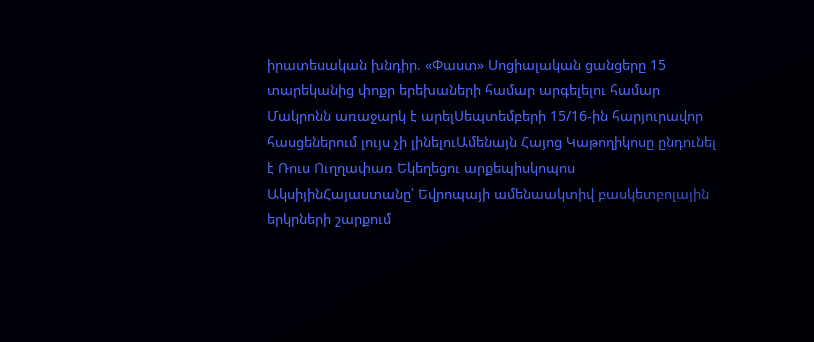իրատեսական խնդիր. «Փաստ» Սոցիալական ցանցերը 15 տարեկանից փոքր երեխաների համար արգելելու համար Մակրոնն առաջարկ է արելՍեպտեմբերի 15/16-ին հարյուրավոր հասցեներում լույս չի լինելուԱմենայն Հայոց Կաթողիկոսը ընդունել է Ռուս Ուղղափառ Եկեղեցու արքեպիսկոպոս ԱկսիյինՀայաստանը՝ Եվրոպայի ամենաակտիվ բասկետբոլային երկրների շարքում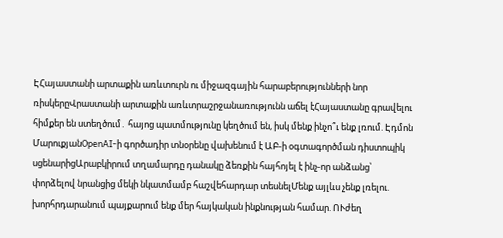ԷՀայաստանի արտաքին առևտուրն ու միջազգային հարաբերությունների նոր ռիսկերըՎրաստանի արտաքին առևտրաշրջանառությունն աճել էՀայաստանը գրավելու հիմքեր են ստեղծում․ հայոց պատմությունը կեղծում են, իսկ մենք ինչո՞ւ ենք լռում. Էդմոն ՄարուքյանOpenAI-ի գործադիր տնօրենը վախենում է ԱԲ-ի օգտագործման դիստոպիկ սցենարիցԱրաբկիրում տղամարդը դանակը ձեռքին հայհոյել է ինչ-որ անձանց՝ փորձելով նրանցից մեկի նկատմամբ հաշվեհարդար տեսնելՄենք այլևս չենք լռելու. խորհրդարանում պայքարում ենք մեր հայկական ինքնության համար. ՈՒժեղ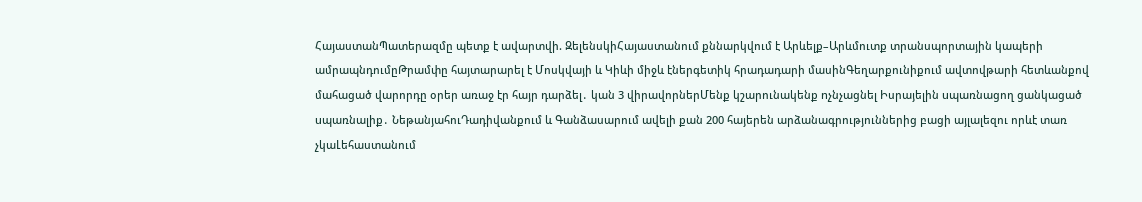ՀայաստանՊատերազմը պետք է ավարտվի. ԶելենսկիՀայաստանում քննարկվում է Արևելք–Արևմուտք տրանսպորտային կապերի ամրապնդումըԹրամփը հայտարարել է Մոսկվայի և Կիևի միջև էներգետիկ հրադադարի մասինԳեղարքունիքում ավտովթարի հետևանքով մահացած վարորդը օրեր առաջ էր հայր դարձել․ կան 3 վիրավորներՄենք կշարունակենք nչնչացնել Իսրայելին uպառնացող ցանկացած uպառնալիք․ ՆեթանյահուԴադիվանքում և Գանձասարում ավելի քան 200 հայերեն արձանագրություններից բացի այլալեզու որևէ տառ չկաԼեհաստանում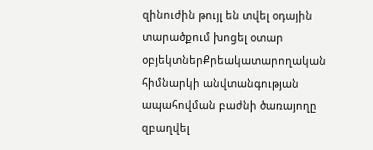զինուժին թույլ են տվել օդային տարածքում խոցել օտար օբյեկտներՔրեակատարողական հիմնարկի անվտանգության ապահովման բաժնի ծառայողը զբաղվել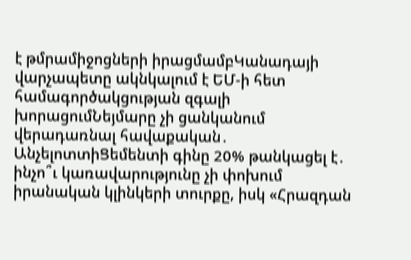է թմրամիջոցների իրացմամբԿանադայի վարչապետը ակնկալում է ԵՄ-ի հետ համագործակցության զգալի խորացումՆեյմարը չի ցանկանում վերադառնալ հավաքական․ ԱնչելոտտիՑեմենտի գինը 20% թանկացել է․ ինչո՞ւ կառավարությունը չի փոխում իրանական կլինկերի տուրքը, իսկ «Հրազդան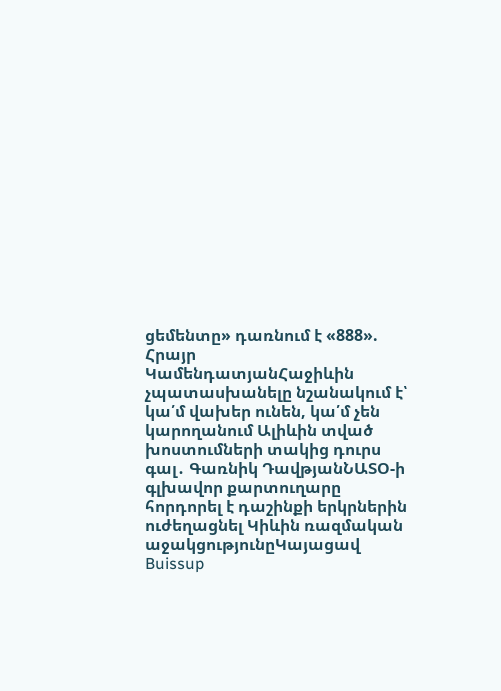ցեմենտը» դառնում է «888». Հրայր ԿամենդատյանՀաջիևին չպատասխանելը նշանակում է՝ կա՛մ վախեր ունեն, կա՛մ չեն կարողանում Ալիևին տված խոստումների տակից դուրս գալ․ Գառնիկ ԴավթյանՆԱՏՕ-ի գլխավոր քարտուղարը հորդորել է դաշինքի երկրներին ուժեղացնել Կիևին ռազմական աջակցությունըԿայացավ Buissup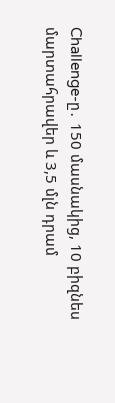Challenge-ը․ 150 մասնակից, 10 բիզնես մարտահրավեր և 3,5 մլն դրամ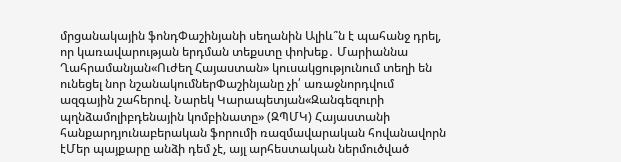մրցանակային ֆոնդՓաշինյանի սեղանին Ալիև՞ն է պահանջ դրել, որ կառավարության երդման տեքստը փոխեք․ Մարիաննա Ղահրամանյան«Ուժեղ Հայաստան» կուսակցությունում տեղի են ունեցել նոր նշանակումներՓաշինյանը չի՛ առաջնորդվում ազգային շահերով. Նարեկ Կարապետյան«Զանգեզուրի պղնձամոլիբդենային կոմբինատը» (ԶՊՄԿ) Հայաստանի հանքարդյունաբերական ֆորումի ռազմավարական հովանավորն էՄեր պայքարը անձի դեմ չէ, այլ արհեստական ներմուծված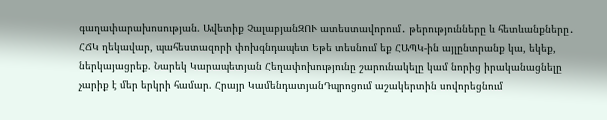գաղափարախոսության. Ավետիք ՉալաբյանԶՈՒ ատեստավորում․ թերությունները և հետևանքները․ ՀՃԿ ղեկավար, պահեստազորի փոխգնդապետ Եթե տեսնում եք ՀԱՊԿ-ին այլընտրանք կա, եկեք, ներկայացրեք. Նարեկ Կարապետյան Հեղափոխությունը շարունակելը կամ նորից իրականացնելը չարիք է մեր երկրի համար. Հրայր ԿամենդատյանԴպրոցում աշակերտին սովորեցնում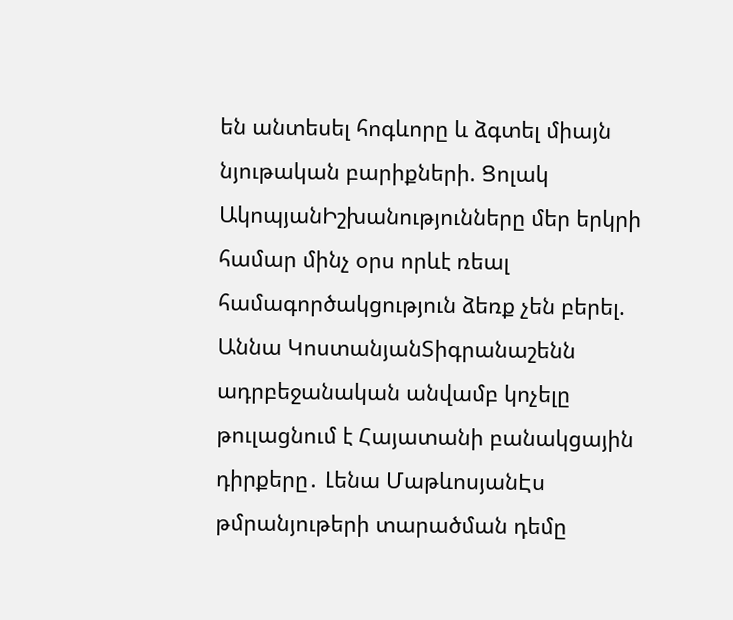են անտեսել հոգևորը և ձգտել միայն նյութական բարիքների. Ցոլակ ԱկոպյանԻշխանությունները մեր երկրի համար մինչ օրս որևէ ռեալ համագործակցություն ձեռք չեն բերել. Աննա ԿոստանյանՏիգրանաշենն ադրբեջանական անվամբ կոչելը թուլացնում է Հայատանի բանակցային դիրքերը․ Լենա ՄաթևոսյանԷս թմրանյութերի տարածման դեմը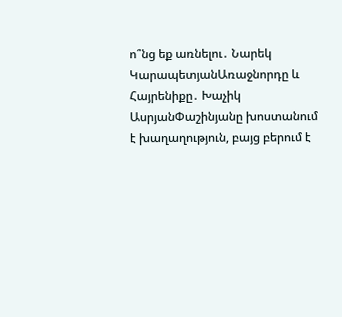ո՞նց եք առնելու․ Նարեկ ԿարապետյանԱռաջնորդը և Հայրենիքը․ Խաչիկ ԱսրյանՓաշինյանը խոստանում է խաղաղություն, բայց բերում է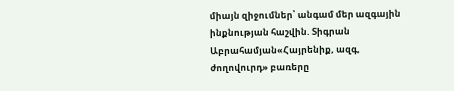միայն զիջումներ՝ անգամ մեր ազգային ինքնության հաշվին. Տիգրան Աբրահամյան«Հայրենիք, ազգ, ժողովուրդ» բառերը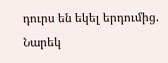դուրս են եկել երդումից. Նարեկ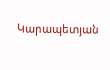Կարապետյան